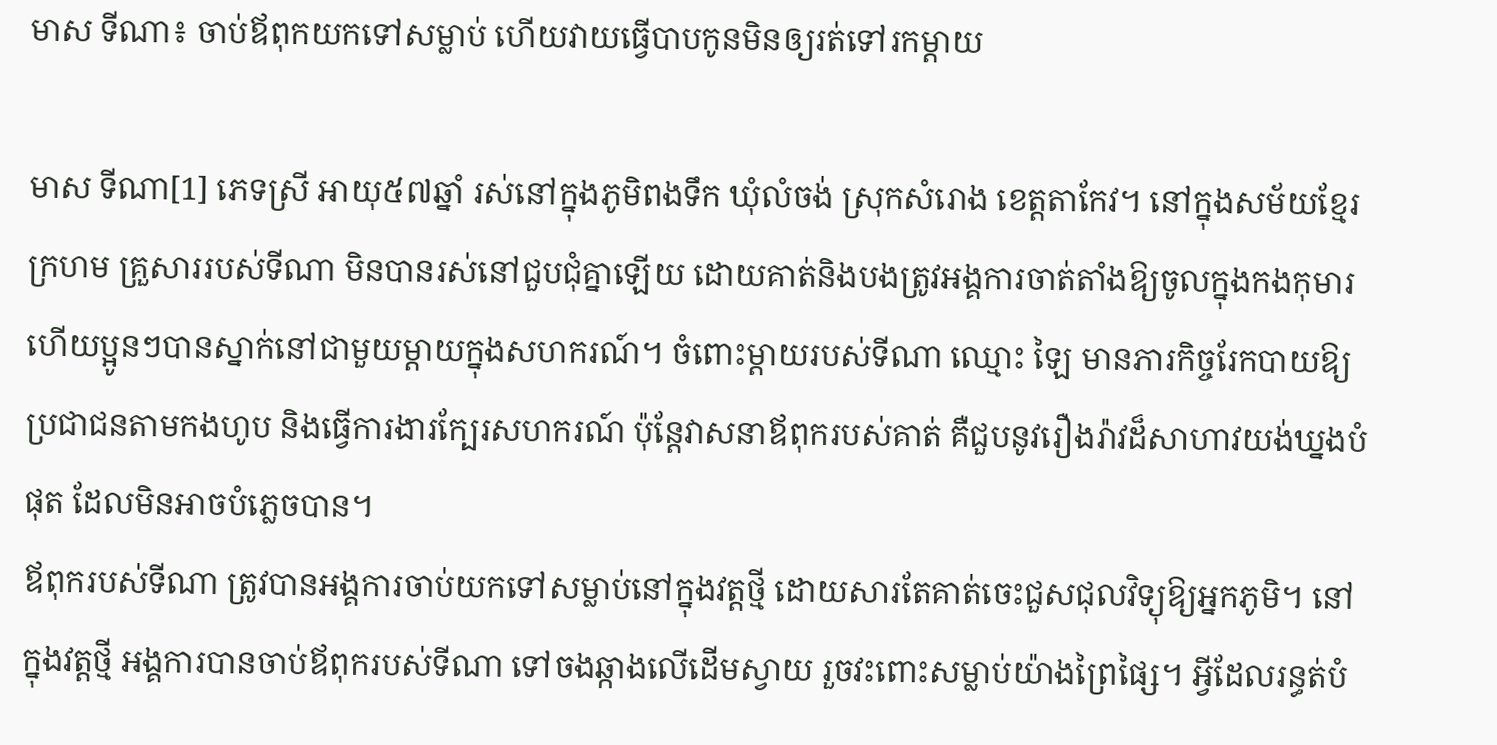មាស ទីណា៖ ចាប់ឪពុកយកទៅសម្លាប់ ហើយវាយធ្វើបាបកូនមិនឲ្យរត់ទៅរកម្ដាយ

មាស ទីណា[1] ភេទស្រី អាយុ៥៧ឆ្នាំ រស់នៅក្នុងភូមិពងទឹក ឃុំលំចង់ ស្រុកសំរោង ខេត្តតាកែវ។ នៅក្នុងសម័យខ្មែរក្រហម គ្រួសាររបស់ទីណា មិនបានរស់នៅជួបជុំគ្នាឡើយ ដោយគាត់និងបងត្រូវអង្គការចាត់តាំងឱ្យចូលក្នុងកងកុមារ ហើយប្អូនៗបានស្នាក់នៅជាមួយម្ដាយក្នុងសហករណ៍។ ចំពោះម្ដាយរបស់ទីណា ឈ្មោះ ឡៃ មានភារកិច្ចរែកបាយឱ្យប្រជាជនតាមកងហូប និងធ្វើការងារក្បែរសហករណ៍ ប៉ុន្តែវាសនាឪពុករបស់គាត់ គឺជួបនូវរឿងរ៉ាវដ៏សាហាវយង់ឃ្នងបំផុត ដែលមិនអាចបំភ្លេចបាន។
ឪពុករបស់ទីណា ត្រូវបានអង្គការចាប់យកទៅសម្លាប់នៅក្នុងវត្តថ្មី ដោយសារតែគាត់ចេះជួសជុលវិទ្យុឱ្យអ្នកភូមិ។ នៅក្នុងវត្តថ្មី អង្គការបានចាប់ឪពុករបស់ទីណា ទៅចងឆ្កាងលើដើមស្វាយ រួចវះពោះសម្លាប់យ៉ាងព្រៃផ្សៃ។ អ្វីដែលរន្ធត់បំ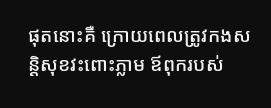ផុតនោះគឺ ក្រោយពេលត្រូវកងសន្តិសុខវះពោះភ្លាម ឪពុករបស់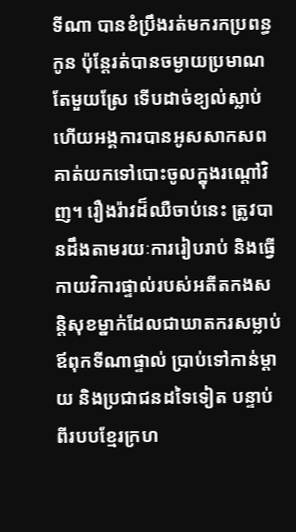ទីណា បានខំប្រឹងរត់មករកប្រពន្ធកូន ប៉ុន្តែរត់បានចម្ងាយប្រមាណតែមួយស្រែ ទើបដាច់ខ្យល់ស្លាប់ ហើយអង្គការបានអូសសាកសពគាត់យកទៅបោះចូលក្នុងរណ្ដៅវិញ។ រឿងរ៉ាវដ៏ឈឺចាប់នេះ ត្រូវបានដឹងតាមរយៈការរៀបរាប់ និងធ្វើកាយវិការផ្ទាល់របស់អតីតកងសន្តិសុខម្នាក់ដែលជាឃាតករសម្លាប់ឪពុកទីណាផ្ទាល់ ប្រាប់ទៅកាន់ម្ដាយ និងប្រជាជនដទៃទៀត បន្ទាប់ពីរបបខ្មែរក្រហ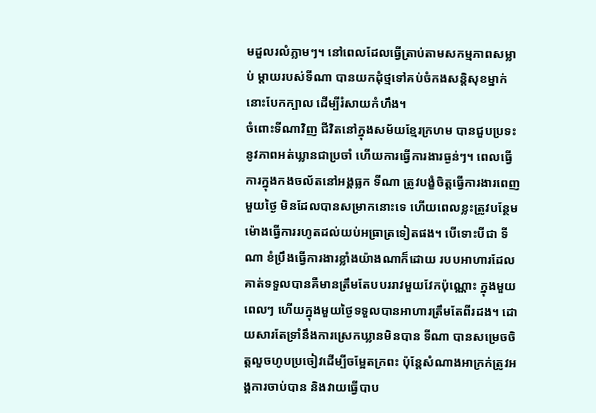មដួលរលំភ្លាមៗ។ នៅពេលដែលធ្វើត្រាប់តាមសកម្មភាពសម្លាប់ ម្ដាយរបស់ទីណា បានយកដុំថ្មទៅគប់ចំកងសន្តិសុខម្នាក់នោះបែកក្បាល ដើម្បីរំសាយកំហឹង។
ចំពោះទីណាវិញ ជីវិតនៅក្នុងសម័យខ្មែរក្រហម បានជួបប្រទះនូវភាពអត់ឃ្លានជាប្រចាំ ហើយការធ្វើការងារធ្ងន់ៗ។ ពេលធ្វើការក្នុងកងចល័តនៅអង្គធ្លក ទីណា ត្រូវបង្ខំចិត្តធ្វើការងារពេញមួយថ្ងៃ មិនដែលបានសម្រាកនោះទេ ហើយពេលខ្លះត្រូវបន្ថែមម៉ោងធ្វើការរហូតដល់យប់អធ្រាត្រទៀតផង។ បើទោះបីជា ទីណា ខំប្រឹងធ្វើការងារខ្លាំងយ៉ាងណាក៏ដោយ របបអាហារដែលគាត់ទទួលបានគឺមានត្រឹមតែបបររាវមួយវែកប៉ុណ្ណោះ ក្នុងមួយពេលៗ ហើយក្នុងមួយថ្ងៃទទួលបានអាហារត្រឹមតែពីរដង។ ដោយសារតែទ្រាំនឹងការស្រេកឃ្លានមិនបាន ទីណា បានសម្រេចចិត្តលួចហូបប្រចៀវដើម្បីចម្អែតក្រពះ ប៉ុន្តែសំណាងអាក្រក់ត្រូវអង្គការចាប់បាន និងវាយធ្វើបាប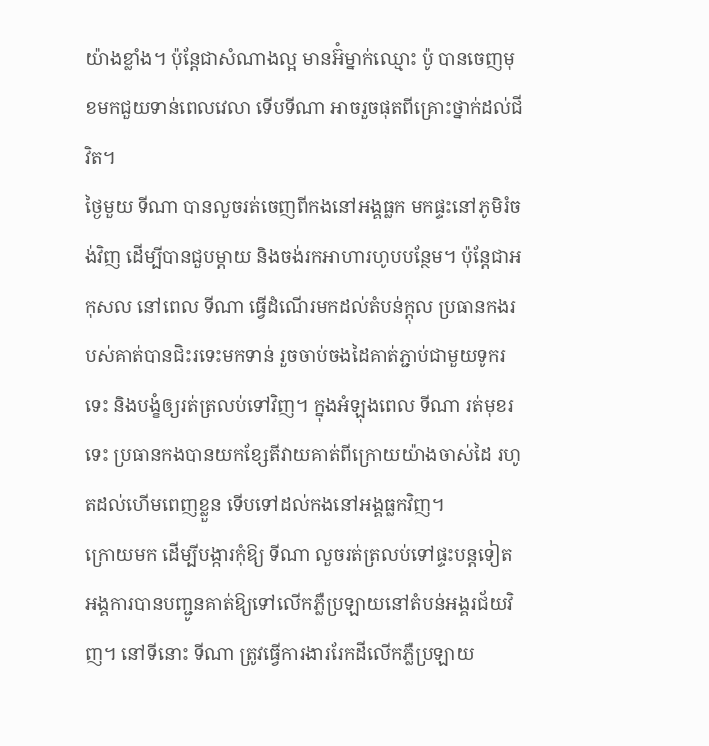យ៉ាងខ្លាំង។ ប៉ុន្តែជាសំណាងល្អ មានអ៊ំម្នាក់ឈ្មោះ ប៉ូ បានចេញមុខមកជួយទាន់ពេលវេលា ទើបទីណា អាចរួចផុតពីគ្រោះថ្នាក់ដល់ជីវិត។
ថ្ងៃមួយ ទីណា បានលួចរត់ចេញពីកងនៅអង្គធ្លក មកផ្ទះនៅភូមិរំចង់វិញ ដើម្បីបានជួបម្ដាយ និងចង់រកអាហារហូបបន្ថែម។ ប៉ុន្តែជាអកុសល នៅពេល ទីណា ធ្វើដំណើរមកដល់តំបន់ក្ដុល ប្រធានកងរបស់គាត់បានជិះរទេះមកទាន់ រួចចាប់ចងដៃគាត់ភ្ជាប់ជាមួយទូករទេះ និងបង្ខំឲ្យរត់ត្រលប់ទៅវិញ។ ក្នុងអំឡុងពេល ទីណា រត់មុខរទេះ ប្រធានកងបានយកខ្សែតីវាយគាត់ពីក្រោយយ៉ាងចាស់ដៃ រហូតដល់ហើមពេញខ្លួន ទើបទៅដល់កងនៅអង្គធ្លកវិញ។
ក្រោយមក ដើម្បីបង្ការកុំឱ្យ ទីណា លួចរត់ត្រលប់ទៅផ្ទះបន្តទៀត អង្គការបានបញ្ជូនគាត់ឱ្យទៅលើកភ្លឺប្រឡាយនៅតំបន់អង្គរជ័យវិញ។ នៅទីនោះ ទីណា ត្រូវធ្វើការងាររែកដីលើកភ្លឺប្រឡាយ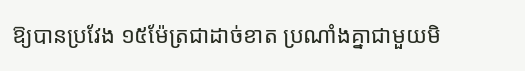ឱ្យបានប្រវែង ១៥ម៉ែត្រជាដាច់ខាត ប្រណាំងគ្នាជាមួយមិ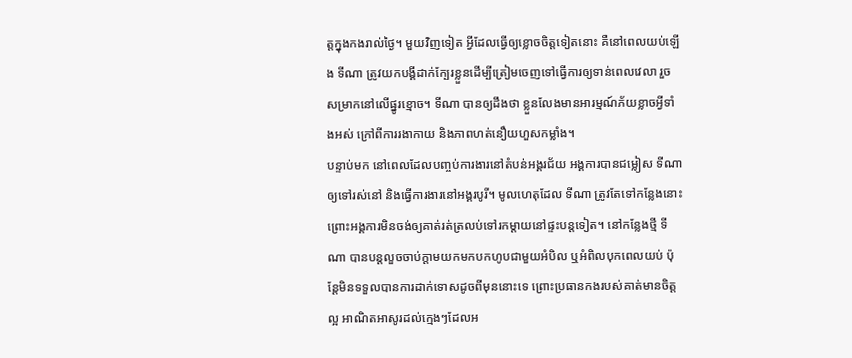ត្តក្នុងកងរាល់ថ្ងៃ។ មួយវិញទៀត អ្វីដែលធ្វើឲ្យខ្លោចចិត្តទៀតនោះ គឺនៅពេលយប់ឡើង ទីណា ត្រូវយកបង្គីដាក់ក្បែរខ្លួនដើម្បីត្រៀមចេញទៅធ្វើការឲ្យទាន់ពេលវេលា រួចសម្រាកនៅលើផ្នូរខ្មោច។ ទីណា បានឲ្យដឹងថា ខ្លួនលែងមានអារម្មណ៍ភ័យខ្លាចអ្វីទាំងអស់ ក្រៅពីការរងាកាយ និងភាពហត់នឿយហួសកម្លាំង។
បន្ទាប់មក នៅពេលដែលបញ្ចប់ការងារនៅតំបន់អង្គរជ័យ អង្គការបានជម្លៀស ទីណា ឲ្យទៅរស់នៅ និងធ្វើការងារនៅអង្គរបូរី។ មូលហេតុដែល ទីណា ត្រូវតែទៅកន្លែងនោះ ព្រោះអង្គការមិនចង់ឲ្យគាត់រត់ត្រលប់ទៅរកម្ដាយនៅផ្ទះបន្តទៀត។ នៅកន្លែងថ្មី ទីណា បានបន្តលួចចាប់ក្ដាមយកមកបកហូបជាមួយអំបិល ឬអំពិលបុកពេលយប់ ប៉ុន្តែមិនទទួលបានការដាក់ទោសដូចពីមុននោះទេ ព្រោះប្រធានកងរបស់គាត់មានចិត្តល្អ អាណិតអាសូរដល់ក្មេងៗដែលអ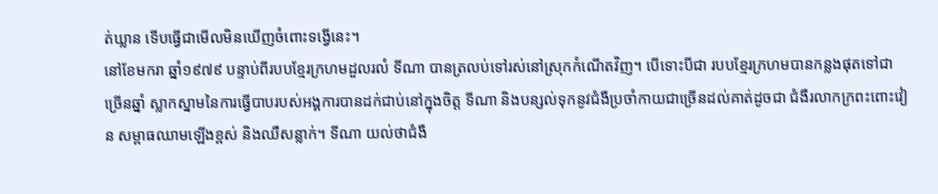ត់ឃ្លាន ទើបធ្វើជាមើលមិនឃើញចំពោះទង្វើនេះ។
នៅខែមករា ឆ្នាំ១៩៧៩ បន្ទាប់ពីរបបខ្មែរក្រហមដួលរលំ ទីណា បានត្រលប់ទៅរស់នៅស្រុកកំណើតវិញ។ បើទោះបីជា របបខ្មែរក្រហមបានកន្លងផុតទៅជាច្រើនឆ្នាំ ស្លាកស្នាមនៃការធ្វើបាបរបស់អង្គការបានដក់ជាប់នៅក្នុងចិត្ត ទីណា និងបន្សល់ទុកនូវជំងឺប្រចាំកាយជាច្រើនដល់គាត់ដូចជា ជំងឺរលាកក្រពះពោះវៀន សម្ពាធឈាមឡើងខ្ពស់ និងឈឺសន្លាក់។ ទីណា យល់ថាជំងឺ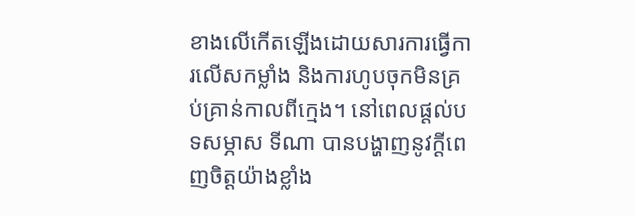ខាងលើកើតឡើងដោយសារការធ្វើការលើសកម្លាំង និងការហូបចុកមិនគ្រប់គ្រាន់កាលពីក្មេង។ នៅពេលផ្ដល់បទសម្ភាស ទីណា បានបង្ហាញនូវក្តីពេញចិត្តយ៉ាងខ្លាំង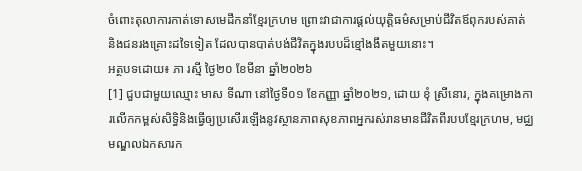ចំពោះតុលាការកាត់ទោសមេដឹកនាំខ្មែរក្រហម ព្រោះវាជាការផ្ដល់យុត្តិធម៌សម្រាប់ជីវិតឪពុករបស់គាត់ និងជនរងគ្រោះដទៃទៀត ដែលបានបាត់បង់ជីវិតក្នុងរបបដ៏ខ្មៅងងឹតមួយនោះ។
អត្ថបទដោយ៖ ភា រស្មី ថ្ងៃ២០ ខែមីនា ឆ្នាំ២០២៦
[1] ជួបជាមួយឈ្មោះ មាស ទីណា នៅថ្ងៃទី០១ ខែកញ្ញា ឆ្នាំ២០២១, ដោយ ខុំ ស្រីនោរ, ក្នុងគម្រោងការលើកកម្ពស់សិទ្ធិនិងធ្វើឲ្យប្រសើរឡើងនូវស្ថានភាពសុខភាពអ្នករស់រានមានជីវិតពីរបបខ្មែរក្រហម, មជ្ឈមណ្ឌលឯកសារក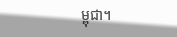ម្ពុជា។